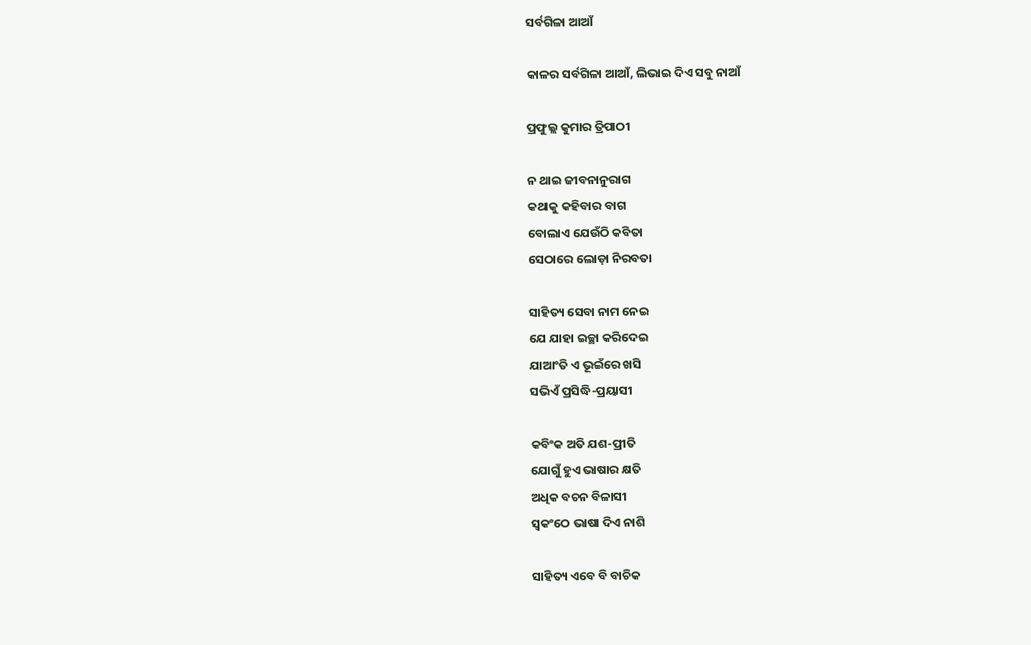ସର୍ବଗିଳା ଆଆଁ

କାଳର ସର୍ବଗିଳା ଆଆଁ, ଲିଭାଇ ଦିଏ ସବୁ ନାଆଁ

ପ୍ରଫୁଲ୍ଲ କୁମାର ତ୍ରିପାଠୀ

ନ ଥାଇ ଜୀବନାନୁରାଗ
କଥାକୁ କହିବାର ବାଗ
ବୋଲାଏ ଯେଉଁଠି କବିତା
ସେଠାରେ ଲୋଡ଼ା ନିରବତା

ସାହିତ୍ୟ ସେବା ନାମ ନେଇ
ଯେ ଯାହା ଇଚ୍ଛା କରିଦେଇ
ଯାଆଂତି ଏ ଭୂଇଁରେ ଖସି
ସଭିଏଁ ପ୍ରସିଦ୍ଧି-ପ୍ରୟାସୀ

କବିଂକ ଅତି ଯଶ-ପ୍ରୀତି
ଯୋଗୁଁ ହୁଏ ଭାଷାର କ୍ଷତି
ଅଧିକ ବଚନ ବିଳାସୀ
ସ୍ବକଂଠେ ଭାଷା ଦିଏ ନାଶି

ସାହିତ୍ୟ ଏବେ ବି ବାଚିକ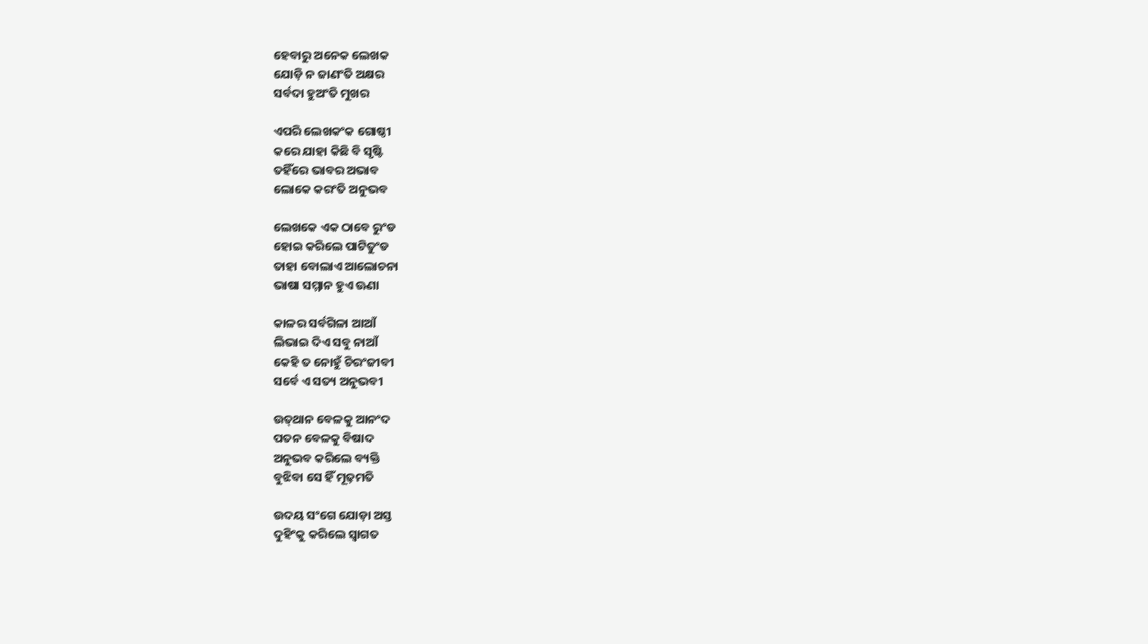ହେବାରୁ ଅନେକ ଲେଖକ
ଯୋଡ଼ି ନ ଜାଣଂତି ଅକ୍ଷର
ସର୍ବଦା ହୁଅଂତି ମୁଖର

ଏପରି ଲେଖକଂକ ଗୋଷ୍ଠୀ
କରେ ଯାହା କିଛି ବି ସୃଷ୍ଟି
ତହିଁରେ ଭାବର ଅଭାବ
ଲୋକେ କରଂତି ଅନୁଭବ

ଲେଖକେ ଏକ ଠାବେ ରୁଂଡ
ହୋଇ କରିଲେ ପାଟିତୁଂଡ
ତାହା ବୋଲାଏ ଆଲୋଚନା
ଭାଷା ସମ୍ମାନ ହୁଏ ଊଣା

କାଳର ସର୍ବଗିଳା ଆଆଁ
ଲିଭାଇ ଦିଏ ସବୁ ନାଆଁ
କେହି ତ ନୋହୁଁ ଚିରଂଜୀବୀ
ସର୍ବେ ଏ ସତ୍ୟ ଅନୁଭବୀ

ଉତ୍‌ଥାନ ବେଳକୁ ଆନଂଦ
ପତନ ବେଳକୁ ବିଷାଦ
ଅନୁଭବ କରିଲେ ବ୍ୟକ୍ତି
ବୁଝିବା ସେ ହିଁ ମୂଢ଼ମତି

ଉଦୟ ସଂଗେ ଯୋଡ଼ା ଅସ୍ତ
ଦୁହିଂକୁ କରିଲେ ସ୍ବାଗତ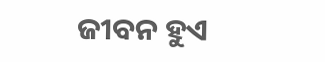ଜୀବନ ହୁଏ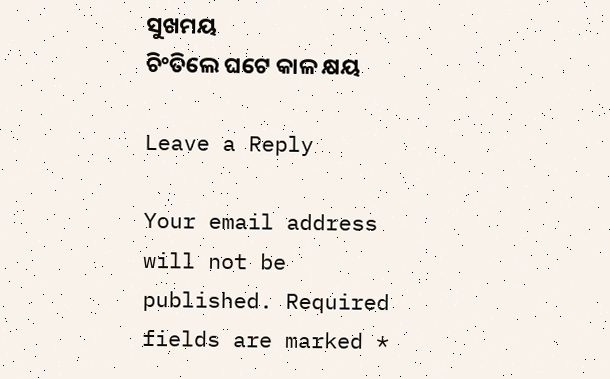ସୁଖମୟ
ଚିଂତିଲେ ଘଟେ କାଳ କ୍ଷୟ

Leave a Reply

Your email address will not be published. Required fields are marked *